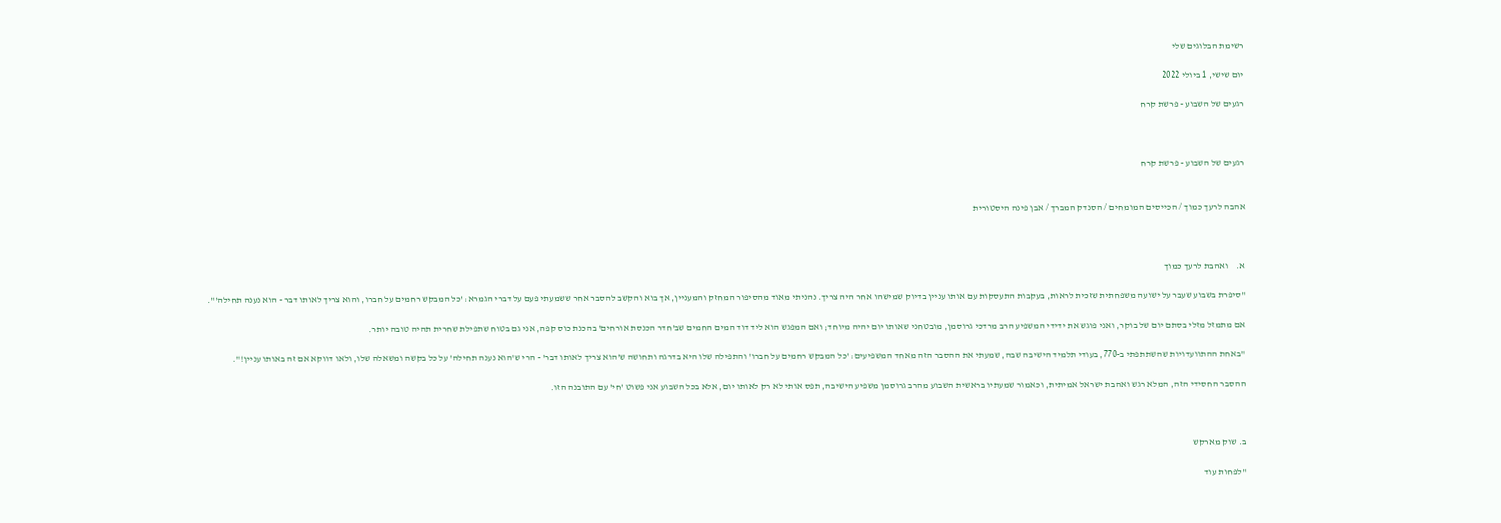רשימת הבלוגים שלי

יום שישי, 1 ביולי 2022

רגעים של השבוע - פרשת קרח



רגעים של השבוע - פרשת קרח


אהבה לרעך כמוך / הכייסים המומחים / הסנדק המברך / אבן פינה היסטורית



א.    ואהבת לרעך כמוך

"סיפרת בשבוע שעבר על ישועה משפחתית שזכית לראות, בעקבות התעסקות עם אותו עניין בדיוק שמישהו אחר היה צריך. נהניתי מאוד מהסיפור המחזק והמעניין, אך בוא והקשב להסבר אחר ששמעתי פעם על דברי הגמרא: 'כל המבקש רחמים על חברו, והוא צריך לאותו דבר - הוא נענה תחילה'".

אם מתמזל מזלי בסתם יום של בוקר, ואני פוגש את ידידי המשפיע הרב מרדכי גרוסמן, מובטחני שאותו יום יהיה מיוחד; ואם המפגש הוא ליד דוד המים החמים שב'חדר הכנסת אורחים' בהכנת כוס קפה, אני גם בטוח שתפילת שחרית תהיה טובה יותר.

"באחת ההתוועדויות שהשתתפתי ב-770, בעודי תלמיד הישיבה שבה, שמעתי את ההסבר הזה מאחד המשפיעים: 'כל המבקש רחמים על חברו' והתפילה שלו היא בדרגה ותחושה ש'הוא צריך לאותו דבר' - הרי ש'הוא נענה תחילה' על כל בקשה ומשאלה שלו, ולאו דווקא אם זה באותו עניין!".

ההסבר החסידי הזה, המלא רגש ואהבת ישראל אמיתית, וכאמור שמעתיו בראשית השבוע מהרב גרוסמן משפיע הישיבה, תפס אותי לא רק לאותו יום, אלא בכל השבוע אני פשוט 'חי' עם התובנה הזו.



ב. שוק מארקש

"לפחות עוד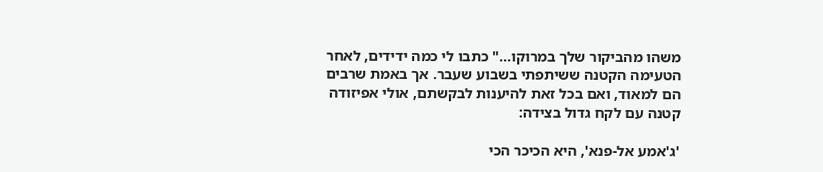משהו מהביקור שלך במרוקו..." כתבו לי כמה ידידים, לאחר הטעימה הקטנה ששיתפתי בשבוע שעבר. אך באמת שרבים הם למאוד, ואם בכל זאת להיענות לבקשתם, אולי אפיזודה קטנה עם לקח גדול בצידה:

'ג'אמע אל-פנא', היא הכיכר הכי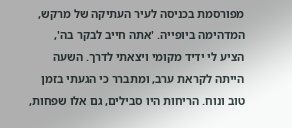מפורסמת בכניסה לעיר העתיקה של מרקש, המדהימה ביופייה. 'אתה חייב לבקר בה', הציע לי ידיד מקומי ויצאתי לדרך. השעה הייתה לקראת ערב, ומתברר כי הגעתי בזמן טוב ונוח. הריחות היו סבילים, גם אלו שפחות,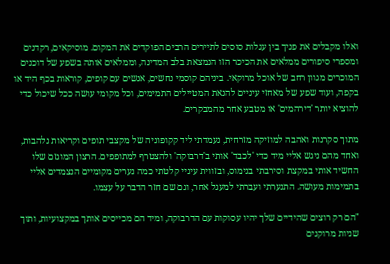ואלו מקבלים את פניך בין עגלות סוסים לתיירים הרבים הפוקדים את המקום. מוסיקאים, רקדנים ומספרי סיפורים ממלאים את הכיכר הזו הנמצאת בלב המדינה, וממלאים אותה בשפע של דוכנים המוכרים מגוון רחב של אוכל מרוקאי. ביניהם קוסמי נחשים, אנשים עם קופים, קוראות בכף היד או בקפה, ועוד שפע של מאחזי עיניים להנאת המטיילים התמימים, וכל מקומי עושה ככל שיכול כדי להוציא יותר 'דירהמים' או מטבע אחר מהמבקרים.

מתוך סקרנות ואהבה למוזיקה מזרחית, נעמדתי ליד קקופוניה של מקצבי תופים וקריאות נלהבות, ואחד מהם ניגש אליי מיד כדי 'לכבד' אותי ב'דרבוקה' ולהצטרף למתופפים. הרצון המוגזם שלו החשיד אותי במקצת וסירבתי בנימוס, ובזווית עיניי קלטתי כמה נערים מקומיים הנצמדים אליי בתמימות מעושה. התנערתי ועברתי למעגל אחר, וגם שם חזר הדבר על עצמו.

"הם רק רוצים שהידיים שלך יהיו עסוקות עם הדרבוקה, ומיד הם מכייסים אותך במקצועיות, ותוך שניות מרוקנים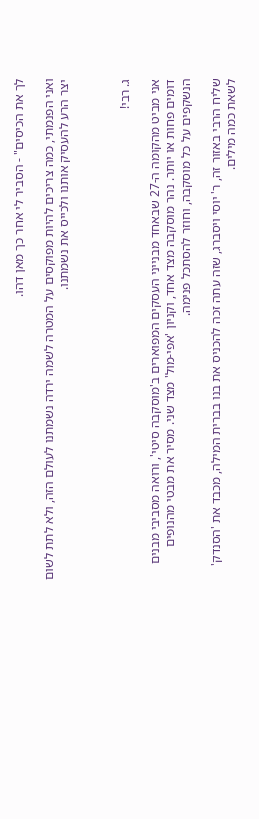לך את הכיסים" - הסביר לי אחר כך מאן דהו.

ואני הפנמתי, כמה צריכים להיות מפוקסים על המטרה לשמה ירדה נשמתנו לעולם הזה, ולא לתת לשום יצר הרע להעסיק אותנו ולכייס את נשמתנו.



ג. רבי!

אני מביט מהקומה ה-27 שבאחד מבנייני העסקים המפוארים ב'מוסקבה סיטי', ורואה מסביבי מבנים דומים פחות או יותר. נהר מוסקבה מצד אחד, וקניון 'אפי-מול' מצד שני. מסיר את מבטי מהנופים הנשקפים על כל מוסקבה, וחוזר להסתכל פנימה.

שליח הרבי באזור זה, ר' יוסי ויסברג, שזה עתה זכה להכניס את בנו בברית המילה, מכבד את 'הסנדק' לשאת כמה מילים.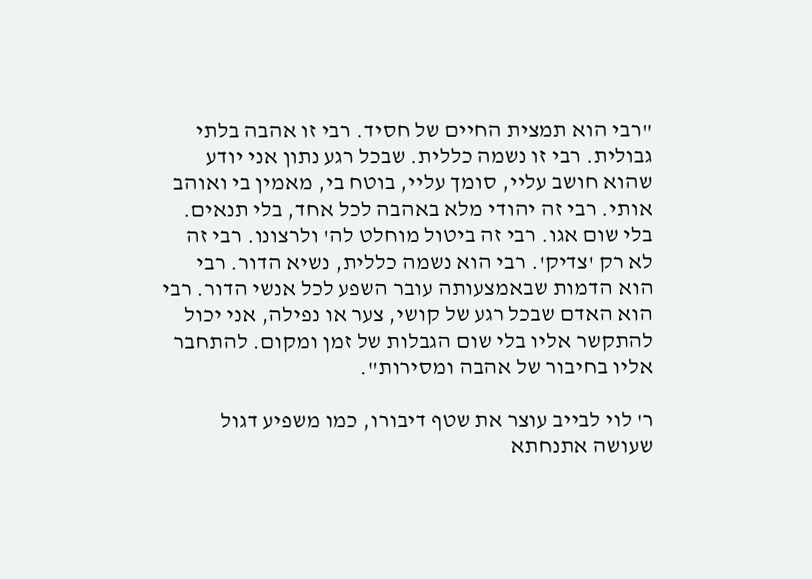"רבי הוא תמצית החיים של חסיד. רבי זו אהבה בלתי גבולית. רבי זו נשמה כללית. שבכל רגע נתון אני יודע שהוא חושב עליי, סומך עליי, בוטח בי, מאמין בי ואוהב אותי. רבי זה יהודי מלא באהבה לכל אחד, בלי תנאים. בלי שום אגו. רבי זה ביטול מוחלט לה' ולרצונו. רבי זה לא רק 'צדיק'. רבי הוא נשמה כללית, נשיא הדור. רבי הוא הדמות שבאמצעותה עובר השפע לכל אנשי הדור. רבי הוא האדם שבכל רגע של קושי, צער או נפילה, אני יכול להתקשר אליו בלי שום הגבלות של זמן ומקום. להתחבר אליו בחיבור של אהבה ומסירות".

ר' לוי לבייב עוצר את שטף דיבורו, כמו משפיע דגול שעושה אתנחתא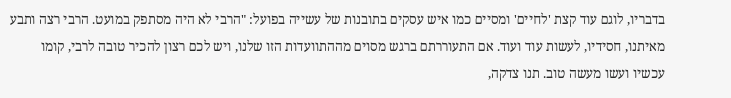בדבריו, לוגם עוד קצת 'לחיים' ומסיים כמו איש עסקים בתובנות של עשייה בפועל: "הרבי לא היה מסתפק במועט. הרבי רצה ותבע מאיתנו, חסידיו, לעשות עוד ועוד. אם התעוררתם ברגש מסוים מההתוועדות הזו שלנו, ויש לכם רצון להכיר טובה לרבי, קומו עכשיו ועשו מעשה טוב. תנו צדקה,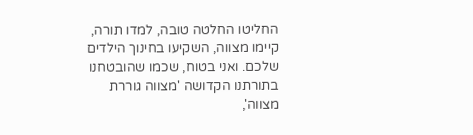החליטו החלטה טובה, למדו תורה, קיימו מצווה, השקיעו בחינוך הילדים שלכם. ואני בטוח, שכמו שהובטחנו בתורתנו הקדושה 'מצווה גוררת מצווה',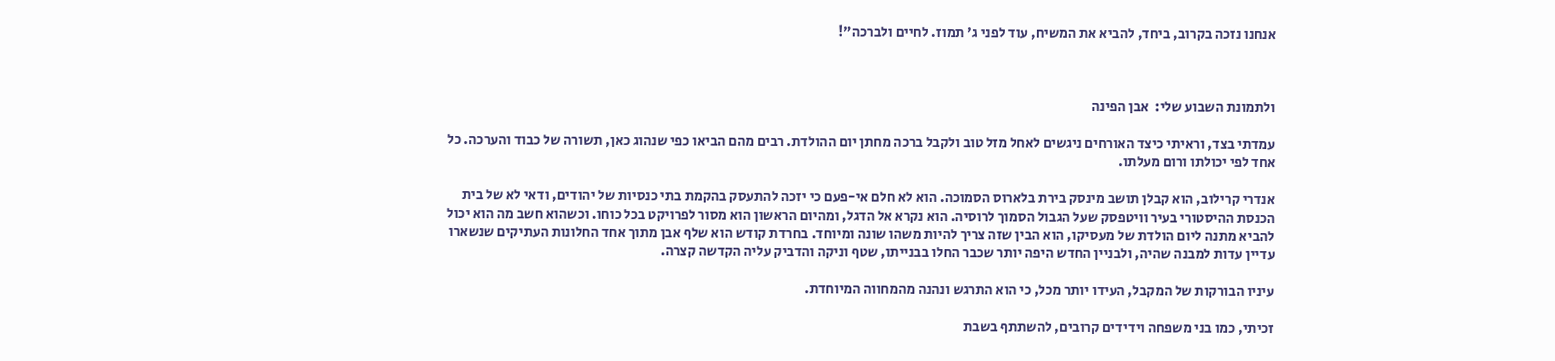אנחנו נזכה בקרוב, ביחד, להביא את המשיח, עוד לפני ג' תמוז. לחיים ולברכה"!



ולתמונת השבוע שלי:  אבן הפינה

עמדתי בצד, וראיתי כיצד האורחים ניגשים לאחל מזל טוב ולקבל ברכה מחתן יום ההולדת. רבים מהם הביאו כפי שנהוג כאן, תשורה של כבוד והערכה. כל אחד לפי יכולתו ורום מעלתו.

אנדרי קרילוב, הוא קבלן תושב מינסק בירת בלארוס הסמוכה. הוא לא חלם אי-פעם כי יזכה להתעסק בהקמת בתי כנסיות של יהודים, ודאי לא של בית הכנסת ההיסטורי בעיר וויטפסק שעל הגבול הסמוך לרוסיה. הוא נקרא אל הדגל, ומהיום הראשון הוא מסור לפרויקט בכל כוחו. וכשהוא חשב מה הוא יכול להביא מתנה ליום הולדת של מעסיקו, הוא הבין שזה צריך להיות משהו שונה ומיוחד. בחרדת קודש הוא שלף אבן מתוך אחד החלונות העתיקים שנשארו עדיין עדות למבנה שהיה, ולבניין החדש היפה יותר שכבר החלו בבנייתו, שטף וניקה והדביק עליה הקדשה קצרה.

עיניו הבורקות של המקבל, העידו יותר מכל, כי הוא התרגש ונהנה מהמחווה המיוחדת.

זכיתי, כמו בני משפחה וידידים קרובים, להשתתף בשבת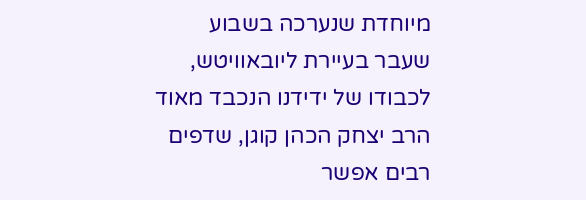מיוחדת שנערכה בשבוע שעבר בעיירת ליובאוויטש, לכבודו של ידידנו הנכבד מאוד הרב יצחק הכהן קוגן, שדפים רבים אפשר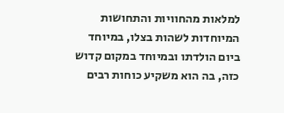למלאות מהחוויות והתחושות המיוחדות לשהות בצלו, במיוחד ביום הולדתו ובמיוחד במקום קדוש כזה, בה הוא משקיע כוחות רבים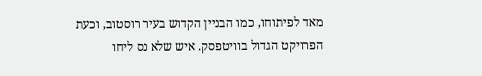מאד לפיתוחו, כמו הבניין הקדוש בעיר רוסטוב, וכעת הפרויקט הגדול בוויטפסק. איש שלא נס ליחו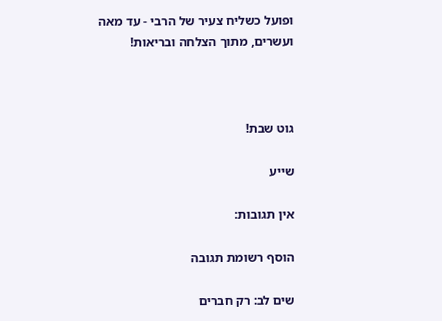ופועל כשליח צעיר של הרבי - עד מאה ועשרים, מתוך הצלחה ובריאות!



גוט שבת!

שייע

אין תגובות:

הוסף רשומת תגובה

שים לב: רק חברים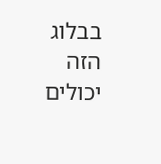בבלוג הזה יכולים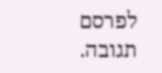לפרסם תגובה.